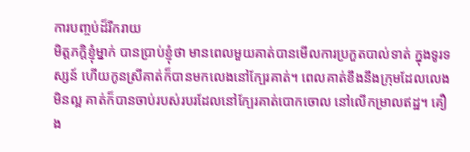ការបញ្ចប់ដ៏រីករាយ
មិត្តភក្តិខ្ញុំម្នាក់ បានប្រាប់ខ្ញុំថា មានពេលមួយគាត់បានមើលការប្រកួតបាល់ទាត់ ក្នុងទូរទស្សន៍ ហើយកូនស្រីគាត់ក៏បានមកលេងនៅក្បែរគាត់។ ពេលគាត់ខឹងនឹងក្រុមដែលលេងមិនល្អ គាត់ក៏បានចាប់របស់របរដែលនៅក្បែរគាត់បោកចោល នៅលើកម្រាលឥដ្ឋ។ គឿង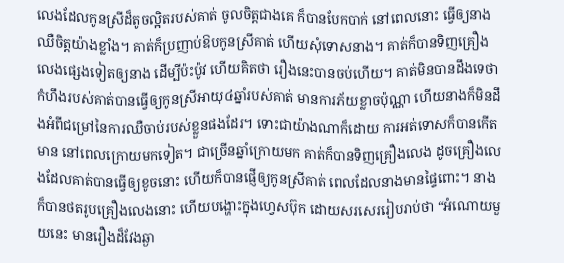លេងដែលកូនស្រីដ៏តូចល្អិតរបស់គាត់ ចូលចិត្តជាងគេ ក៏បានបែកបាក់ នៅពេលនោះ ធ្វើឲ្យនាងឈឺចិត្តយ៉ាងខ្លាំង។ គាត់ក៏ប្រញាប់ឱបកូនស្រីគាត់ ហើយសុំទោសនាង។ គាត់ក៏បានទិញគ្រឿងលេងផ្សេងទៀតឲ្យនាង ដើម្បីប៉ះប៉ូវ ហើយគិតថា រឿងនេះបានចប់ហើយ។ គាត់មិនបានដឹងទេថា កំហឹងរបស់គាត់បានធ្វើឲ្យកូនស្រីអាយុ៤ឆ្នាំរបស់គាត់ មានការភ័យខ្លាចប៉ុណ្ណា ហើយនាងក៏មិនដឹងអំពីជម្រៅនៃការឈឺចាប់របស់ខ្លួនផងដែរ។ ទោះជាយ៉ាងណាក៏ដោយ ការអត់ទោសក៏បានកើតមាន នៅពេលក្រោយមកទៀត។ ជាច្រើនឆ្នាំក្រោយមក គាត់ក៏បានទិញគ្រឿងលេង ដូចគ្រឿងលេងដែលគាត់បានធ្វើឲ្យខូចនោះ ហើយក៏បានផ្ញើឲ្យកូនស្រីគាត់ ពេលដែលនាងមានផ្ទៃពោះ។ នាងក៏បានថតរូបគ្រឿងលេងនោះ ហើយបង្ហោះក្នុងហ្វេសប៊ុក ដោយសរសេររៀបរាប់ថា “អំណោយមួយនេះ មានរឿងដ៏វែងឆ្ងា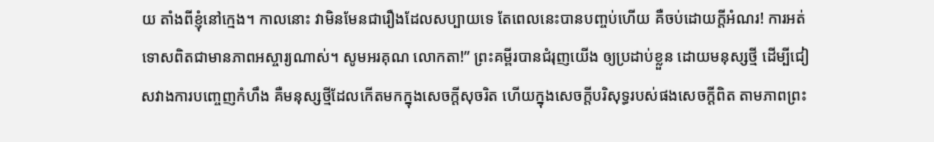យ តាំងពីខ្ញុំនៅក្មេង។ កាលនោះ វាមិនមែនជារឿងដែលសប្បាយទេ តែពេលនេះបានបញ្ចប់ហើយ គឺចប់ដោយក្តីអំណរ! ការអត់ទោសពិតជាមានភាពអស្ចារ្យណាស់។ សូមអរគុណ លោកតា!” ព្រះគម្ពីរបានជំរុញយើង ឲ្យប្រដាប់ខ្លួន ដោយមនុស្សថ្មី ដើម្បីជៀសវាងការបញ្ចេញកំហឹង គឺមនុស្សថ្មីដែលកើតមកក្នុងសេចក្តីសុចរិត ហើយក្នុងសេចក្តីបរិសុទ្ធរបស់ផងសេចក្តីពិត តាមភាពព្រះ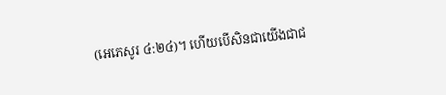(អេភេសូរ ៤:២៤)។ ហើយបើសិនជាយើងជាជ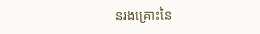នរងគ្រោះនៃ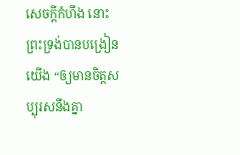សេចក្តីកំហឹង នោះព្រះទ្រង់បានបង្រៀនយើង “ឲ្យមានចិត្តសប្បុរសនឹងគ្នា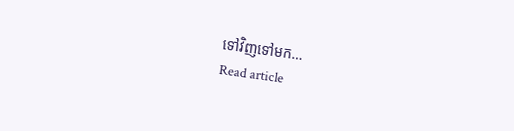ទៅវិញទៅមក…
Read article